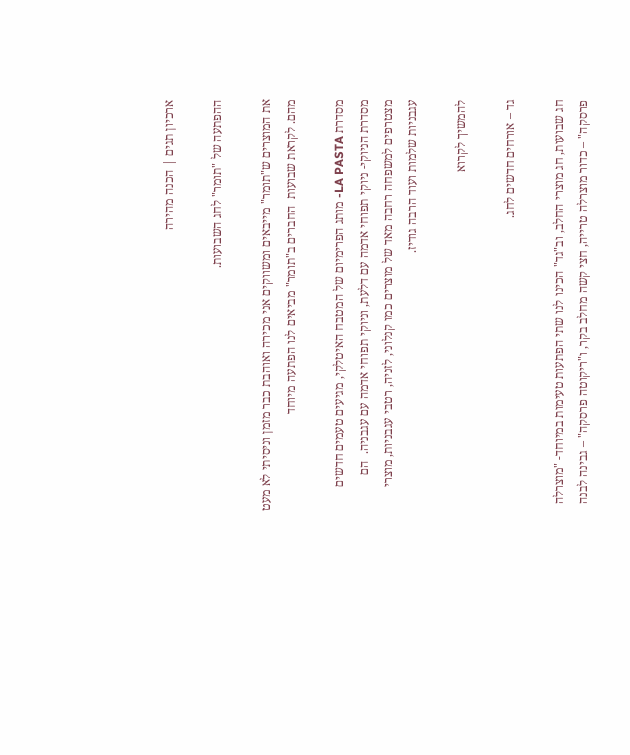ארכיון תגים | הכנה מהירה

ההפתעה של "תומר" לחג השבועות.

את המוצרים ש"תומר" מייבאים ומשווקים אני מכירה ואוהבת כבר מזמן וניסיתי לא מעט מהם. לקראת שבועות  החברים ב"תומר" מביאים לנו הפתעה מיוחד

מסדרת LA PASTA- מותג הפרימיום של המטבח האיטלקי, מגיעים טעמים חדשים מסדרת הניוקי- ניוקי תפוחי אדמה עם דלעת, וניוקי תפוחי אדמה עם עגבניה.  הם מצטרפים למשפחה רחבה מאד של מוצרים כמו קנלוני, לזניה, רטבי עגבניות, מוצרי עגבניות שלמות ועוד הרבה גודיז.

להמשיך לקרוא

גד – אורחים חדשים לחג.

חג שבועות, חג מוצרי החלב, וב"גד" הכינו לנו שתי הפתעות טעימות במיוחד- "מוצרלה פרסקה" – כדור מוצרלה טרייה, חצי קשה מחלב בקר, ו"ריקוטה פרסקה" – גבינה לבנה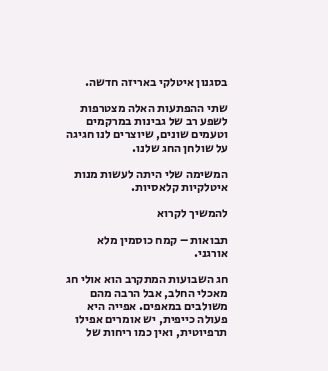בסגנון איטלקי באריזה חדשה.

שתי ההפתעות האלה מצטרפות לשפע רב של גבינות במרקמים וטעמים שונים, שיוצרים לנו חגיגה על שולחן החג שלנו.

המשימה שלי היתה לעשות מנות איטלקיות קלאסיות.

להמשיך לקרוא

תבואות – קמח כוסמין מלא אורגני.

חג השבועות המתקרב הוא אולי חג מאכלי החלב, אבל הרבה מהם משולבים במאפים. אפייה היא פעולה כייפית, יש אומרים אפילו תרפיוטית, ואין כמו ריחות של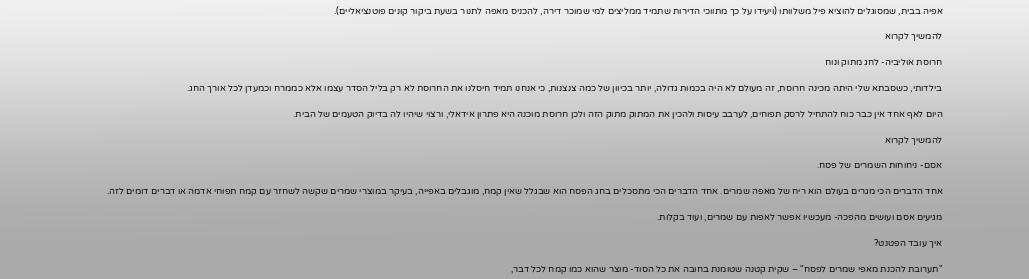אפיה בבית, שמסוגלים להוציא פיל משלוותו (ויעידו על כך מתווכי הדירות שתמיד ממליצים למי שמוכר דירה, להכניס מאפה לתנור בשעת ביקור קונים פוטנציאליים).

להמשיך לקרוא

חרוסת אוליביה- לחג מתוק ונוח

בילדותי, כשסבתא שלי היתה מכינה חרוסת, זה מעולם לא היה בכמות גדולה, יותר בכיוון של כמה צנצנות, כי אנחנו תמיד חיסלנו את החרוסת לא רק בליל הסדר עצמו אלא כממרח וכמעדן לכל אורך החג.

היום לאף אחד אין כבר כוח להתחיל לרסק תפוחים, לערבב עיסות ולהכין את המתוק מתוק הזה ולכן חרוסת מוכנה היא פתרון אידאלי, ורצוי שיהיו לה בדיוק הטעמים של הבית.

להמשיך לקרוא

אסם- ניחוחות השמרים של פסח.

אחד הדברים הכי מגרים בעולם הוא ריח של מאפה שמרים. אחד הדברים הכי מתסכלים בחג הפסח הוא שבגלל שאין קמח, מוגבלים באפייה, בעיקר במוצרי שמרים שקשה לשחזר עם קמח תפוחי אדמה או דברים דומים לזה.

מגיעים אסם ועושים מהפכה- מעכשיו אפשר לאפות עם שמרים, ועוד בקלות.

איך עובד הפטנט?

"תערובת להכנת מאפי שמרים לפסח" – שקית קטנה שטומנת בחובה את כל הסוד- מוצר שהוא כמו קמח לכל דבר,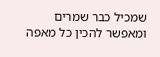שמכיל כבר שמרים  ומאפשר להכין כל מאפה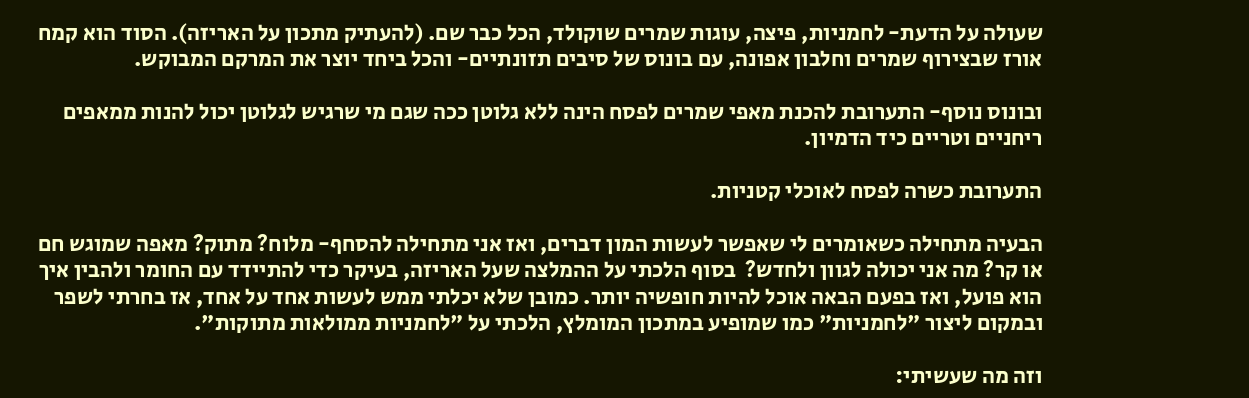שעולה על הדעת- לחמניות, פיצה, עוגות שמרים שוקולד, הכל כבר שם. (להעתיק מתכון על האריזה). הסוד הוא קמח אורז שבצירוף שמרים וחלבון אפונה, עם בונוס של סיבים תזונתיים- והכל ביחד יוצר את המרקם המבוקש.

ובונוס נוסף- התערובת להכנת מאפי שמרים לפסח הינה ללא גלוטן ככה שגם מי שרגיש לגלוטן יכול להנות ממאפים ריחניים וטריים כיד הדמיון.

התערובת כשרה לפסח לאוכלי קטניות.

הבעיה מתחילה כשאומרים לי שאפשר לעשות המון דברים, ואז אני מתחילה להסחף- מלוח? מתוק? מאפה שמוגש חם או קר? מה אני יכולה לגוון ולחדש?  בסוף הלכתי על ההמלצה שעל האריזה, בעיקר כדי להתיידד עם החומר ולהבין איך הוא פועל, ואז בפעם הבאה אוכל להיות חופשיה יותר. כמובן שלא יכלתי ממש לעשות אחד על אחד, אז בחרתי לשפר ובמקום ליצור "לחמניות" כמו שמופיע במתכון המומלץ, הלכתי על "לחמניות ממולאות מתוקות".

וזה מה שעשיתי: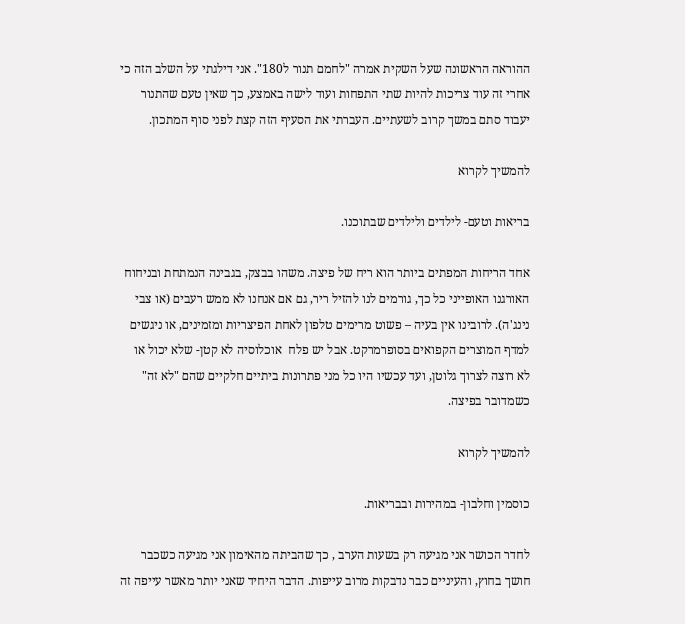ההוראה הראשונה שעל השקית אמרה "לחמם תנור ל180". אני דילגתי על השלב הזה כי אחרי זה עוד צריכות להיות שתי התפחות ועוד לישה באמצע, כך שאין טעם שהתנור יעבוד סתם במשך קרוב לשעתיים. העברתי את הסעיף הזה קצת לפני סוף המתכון.

להמשיך לקרוא

בריאות וטעם- לילדים ולילדים שבתוכנו.

אחד הריחות המפתים ביותר הוא ריח של פיצה. משהו בבצק, בגבינה הנמתחת ובניחוח האורגנו האופייני כל כך, גורמים לנו להזיל ריר, גם אם אנחנו לא ממש רעבים (או צבי נינג'ה). לרובינו אין בעיה – פשוט מרימים טלפון לאחת הפיצריות ומזמינים, או ניגשים למדף המוצרים הקפואים בסופרמרקט. אבל יש פלח  אוכלוסיה לא קטן- שלא יכול או לא רוצה לצרוך גלוטן, ועד עכשיו היו כל מני פתרונות ביתיים חלקיים שהם "לא זה" כשמדובר בפיצה.

להמשיך לקרוא

כוסמין וחלבון- במהירות ובבריאות.

לחדר הכושר אני מגיעה רק בשעות הערב , כך שהביתה מהאימון אני מגיעה כשכבר חושך בחוץ, והעיניים כבר נדבקות מרוב עייפות. הדבר היחיד שאני יותר מאשר עייפה זה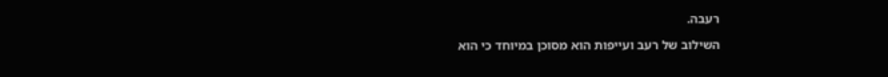רעבה.

השילוב של רעב ועייפות הוא מסוכן במיוחד כי הוא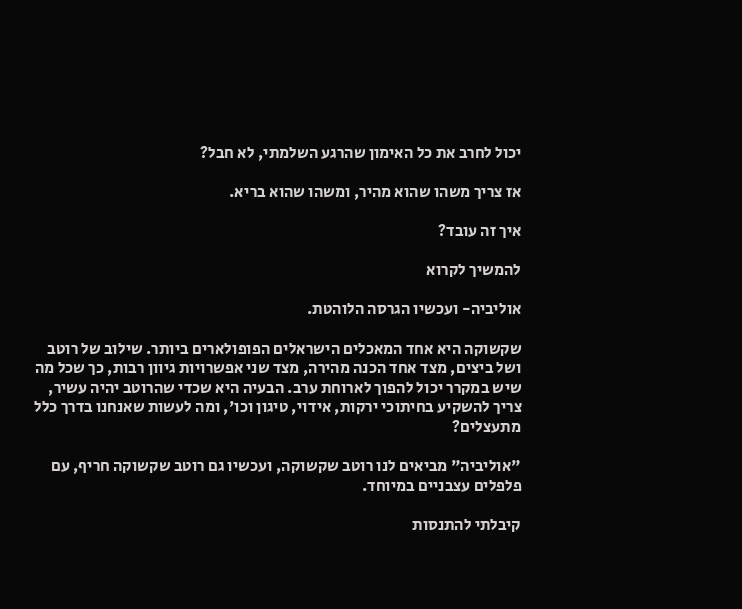יכול לחרב את כל האימון שהרגע השלמתי, לא חבל?

אז צריך משהו שהוא מהיר, ומשהו שהוא בריא.

איך זה עובד?

להמשיך לקרוא

אוליביה- ועכשיו הגרסה הלוהטת.

שקשוקה היא אחד המאכלים הישראלים הפופולארים ביותר. שילוב של רוטב ושל ביצים, מצד אחד הכנה מהירה, מצד שני אפשרויות גיוון רבות, כך שכל מה שיש במקרר יכול להפוך לארוחת ערב. הבעיה היא שכדי שהרוטב יהיה עשיר, צריך להשקיע בחיתוכי ירקות, אידוי, טיגון וכו', ומה לעשות שאנחנו בדרך כלל מתעצלים?

"אוליביה" מביאים לנו רוטב שקשוקה, ועכשיו גם רוטב שקשוקה חריף, עם פלפלים עצבניים במיוחד.

קיבלתי להתנסות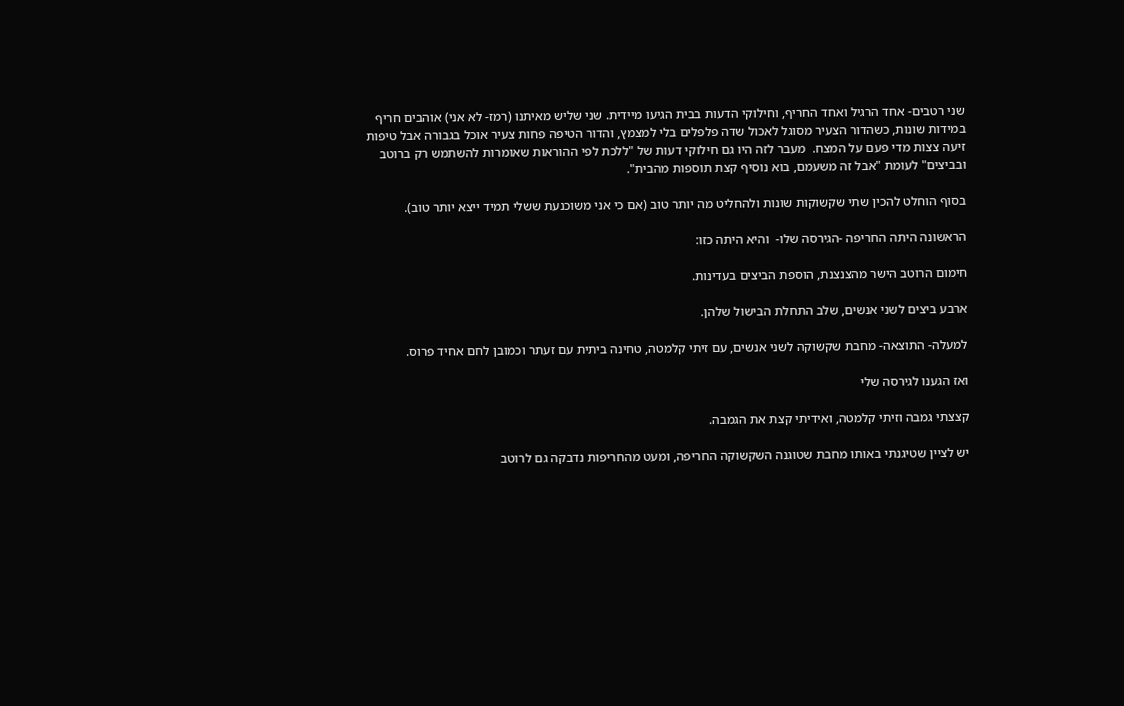שני רטבים- אחד הרגיל ואחד החריף, וחילוקי הדעות בבית הגיעו מיידית. שני שליש מאיתנו (רמז- לא אני) אוהבים חריף במידות שונות, כשהדור הצעיר מסוגל לאכול שדה פלפלים בלי למצמץ, והדור הטיפה פחות צעיר אוכל בגבורה אבל טיפות זיעה צצות מדי פעם על המצח.  מעבר לזה היו גם חילוקי דעות של "ללכת לפי ההוראות שאומרות להשתמש רק ברוטב ובביצים" לעומת "אבל זה משעמם, בוא נוסיף קצת תוספות מהבית".

בסוף הוחלט להכין שתי שקשוקות שונות ולהחליט מה יותר טוב (אם כי אני משוכנעת ששלי תמיד ייצא יותר טוב).

הראשונה היתה החריפה -הגירסה שלו-  והיא היתה כזו:

חימום הרוטב הישר מהצנצנת, הוספת הביצים בעדינות.

ארבע ביצים לשני אנשים, שלב התחלת הבישול שלהן.

למעלה- התוצאה- מחבת שקשוקה לשני אנשים, עם זיתי קלמטה, טחינה ביתית עם זעתר וכמובן לחם אחיד פרוס.

ואז הגענו לגירסה שלי

קצצתי גמבה וזיתי קלמטה, ואידיתי קצת את הגמבה.

יש לציין שטיגנתי באותו מחבת שטוגנה השקשוקה החריפה, ומעט מהחריפות נדבקה גם לרוטב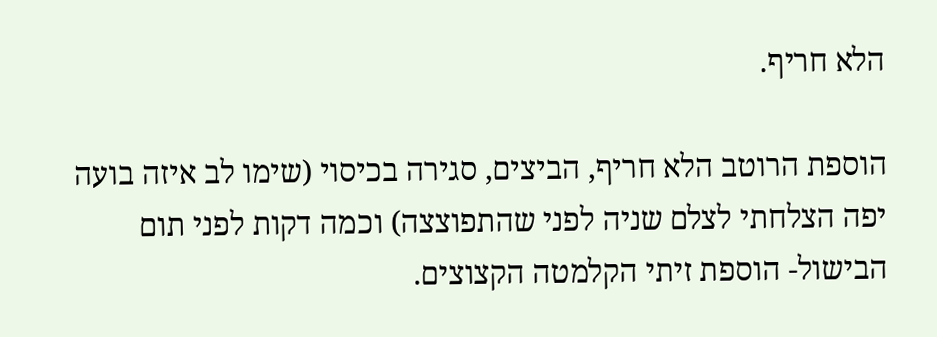הלא חריף.

הוספת הרוטב הלא חריף, הביצים, סגירה בכיסוי (שימו לב איזה בועה יפה הצלחתי לצלם שניה לפני שהתפוצצה) וכמה דקות לפני תום הבישול- הוספת זיתי הקלמטה הקצוצים.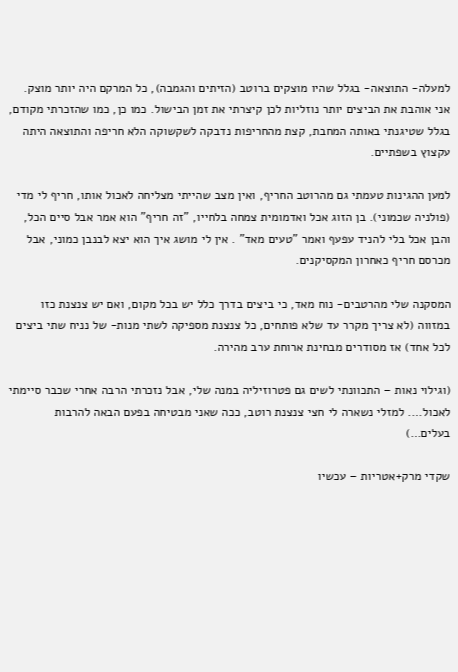למעלה- התוצאה- בגלל שהיו מוצקים ברוטב (הזיתים והגמבה), כל המרקם היה יותר מוצק. אני אוהבת את הביצים יותר נוזליות לכן קיצרתי את זמן הבישול. כמו כן, כמו שהזכרתי מקודם, בגלל שטיגנתי באותה המחבת, קצת מהחריפות נדבקה לשקשוקה הלא חריפה והתוצאה היתה עקצוץ בשפתיים.

למען ההגינות טעמתי גם מהרוטב החריף, ואין מצב שהייתי מצליחה לאכול אותו, חריף לי מדי (פולניה שכמוני). בן הזוג אכל ואדמומית צמחה בלחייו, "זה חריף" הוא אמר אבל סיים הכל, והבן אכל בלי להניד עפעף ואמר "טעים מאד" . אין לי מושג איך הוא יצא לבנבן כמוני, אבל מכרסם חריף כאחרון המקסיקנים.

המסקנה שלי מהרטבים- נוח מאד, כי ביצים בדרך כלל יש בכל מקום, ואם יש צנצנת כזו במזווה (לא צריך מקרר עד שלא פותחים, כל צנצנת מספיקה לשתי מנות- של נניח שתי ביצים לכל אחד) אז מסודרים מבחינת ארוחת ערב מהירה.

(וגילוי נאות – התכוונתי לשים גם פטרוזיליה במנה שלי, אבל נזכרתי הרבה אחרי שכבר סיימתי לאכול…. למזלי נשארה לי חצי צנצנת רוטב, ככה שאני מבטיחה בפעם הבאה להרבות בעלים…)

שקדי מרק+אטריות – עכשיו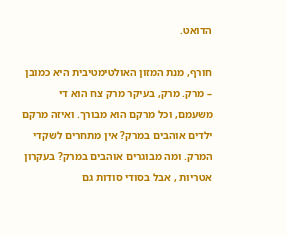הדואט.

חורף, מנת המזון האולטימטיבית היא כמובן – מרק. מרק, בעיקר מרק צח הוא די משעמם, וכל מרקם הוא מבורך. ואיזה מרקם ילדים אוהבים במרק? אין מתחרים לשקדי המרק. ומה מבוגרים אוהבים במרק? בעקרון אטריות , אבל בסודי סודות גם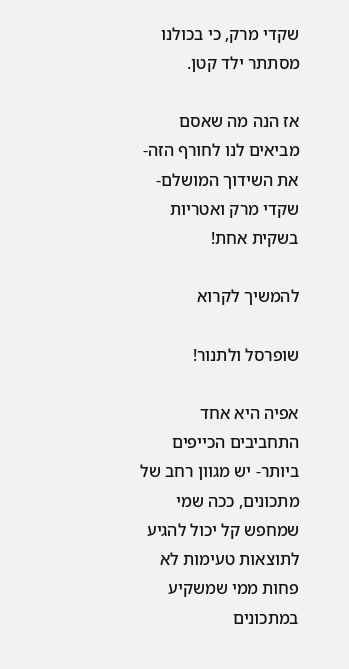שקדי מרק, כי בכולנו מסתתר ילד קטן.

אז הנה מה שאסם מביאים לנו לחורף הזה- את השידוך המושלם- שקדי מרק ואטריות בשקית אחת!

להמשיך לקרוא

שופרסל ולתנור!

אפיה היא אחד התחביבים הכייפים ביותר- יש מגוון רחב של מתכונים, ככה שמי שמחפש קל יכול להגיע לתוצאות טעימות לא פחות ממי שמשקיע במתכונים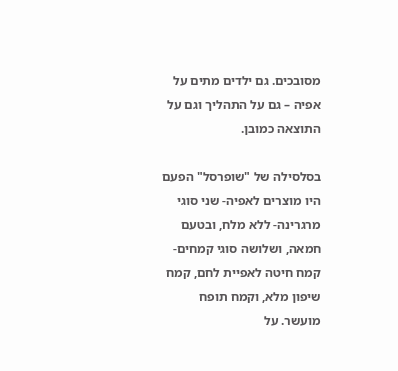מסובכים. גם ילדים מתים על אפיה – גם על התהליך וגם על התוצאה כמובן.

בסלסילה של "שופרסל" הפעם היו מוצרים לאפיה- שני סוגי מרגרינה- ללא מלח, ובטעם חמאה, ושלושה סוגי קמחים- קמח חיטה לאפיית לחם, קמח שיפון מלא, וקמח תופח מועשר. על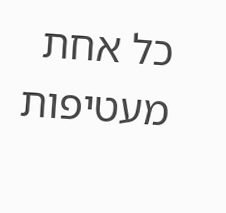כל אחת מעטיפות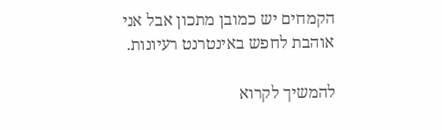הקמחים יש כמובן מתכון אבל אני אוהבת לחפש באינטרנט רעיונות.

להמשיך לקרוא